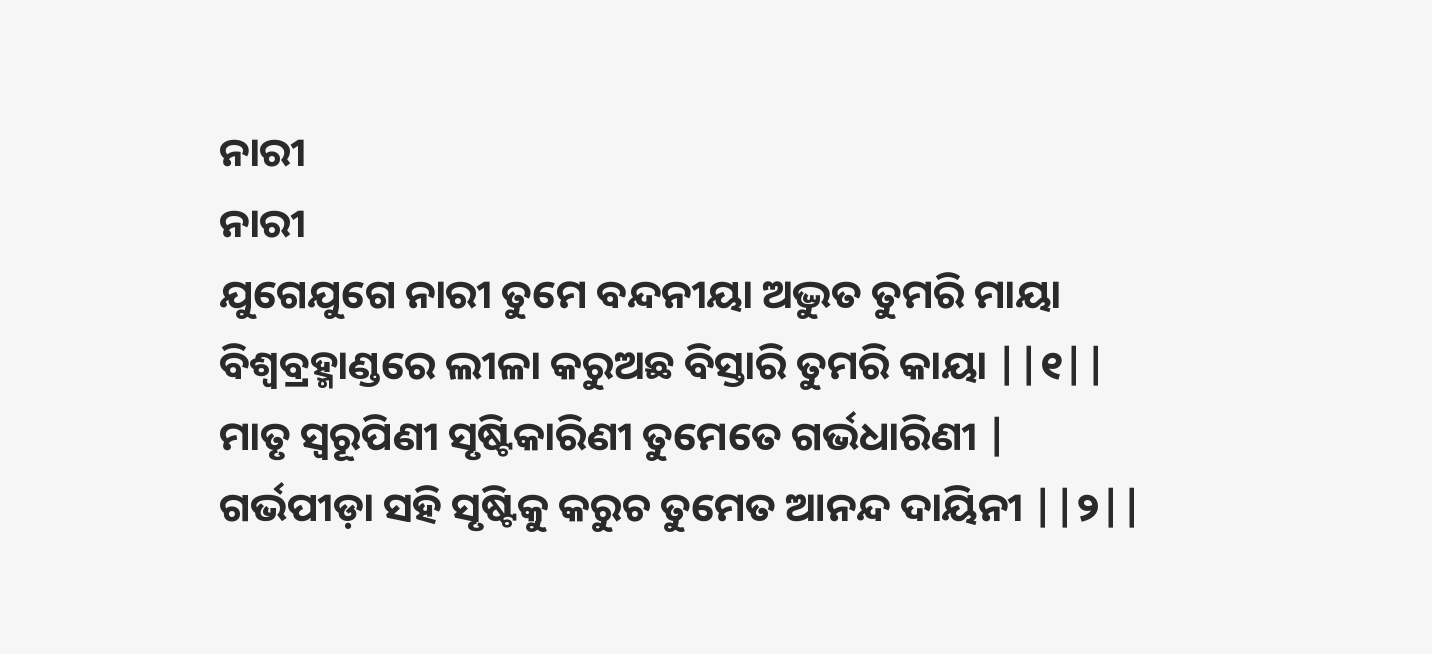ନାରୀ
ନାରୀ
ଯୁଗେଯୁଗେ ନାରୀ ତୁମେ ବନ୍ଦନୀୟା ଅଦ୍ଭୁତ ତୁମରି ମାୟା
ବିଶ୍ୱବ୍ରହ୍ମାଣ୍ଡରେ ଲୀଳା କରୁଅଛ ବିସ୍ତାରି ତୁମରି କାୟା ||୧||
ମାତୃ ସ୍ୱରୂପିଣୀ ସୃଷ୍ଟିକାରିଣୀ ତୁମେତେ ଗର୍ଭଧାରିଣୀ |
ଗର୍ଭପୀଡ଼ା ସହି ସୃଷ୍ଟିକୁ କରୁଚ ତୁମେତ ଆନନ୍ଦ ଦାୟିନୀ ||୨||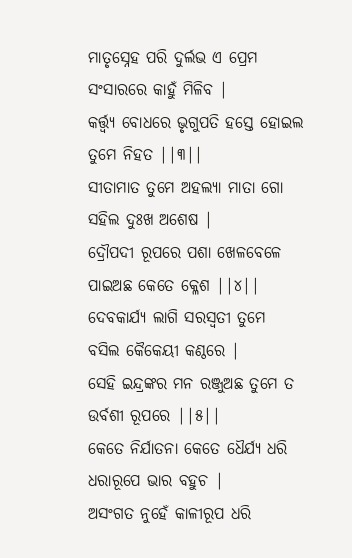ମାତୃସ୍ନେହ ପରି ଦୁର୍ଲଭ ଏ ପ୍ରେମ ସଂସାରରେ କାହୁଁ ମିଳିବ |
କର୍ତ୍ତ୍ବ୍ୟ ବୋଧରେ ଭୃଗୁପତି ହସ୍ତେ ହୋଇଲ ତୁମେ ନିହତ ||୩||
ସୀତାମାତ ତୁମେ ଅହଲ୍ୟା ମାତା ଗୋ ସହିଲ ଦୁଃଖ ଅଶେଷ |
ଦ୍ରୌପଦୀ ରୂପରେ ପଶା ଖେଳବେଳେ ପାଇଅଛ କେତେ କ୍ଳେଶ ||୪||
ଦେବକାର୍ଯ୍ୟ ଲାଗି ସରସ୍ୱତୀ ତୁମେ ବସିଲ କୈକେୟୀ କଣ୍ଠରେ |
ସେହି ଇନ୍ଦ୍ରଙ୍କର ମନ ରଞ୍ଜୁଅଛ ତୁମେ ତ ଉର୍ବଶୀ ରୂପରେ ||୫||
କେତେ ନିର୍ଯାତନା କେତେ ଧୈର୍ଯ୍ୟ ଧରି ଧରାରୂପେ ଭାର ବହୁଚ |
ଅସଂଗତ ନୁହେଁ କାଳୀରୂପ ଧରି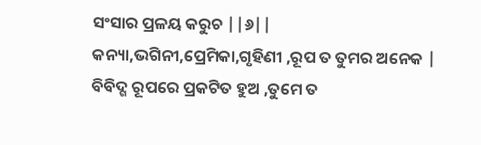ସଂସାର ପ୍ରଳୟ କରୁଚ ||୬||
କନ୍ୟା,ଭଗିନୀ,ପ୍ରେମିକା,ଗୃହିଣୀ ,ରୂପ ତ ତୁମର ଅନେକ |
ବିବିଦ୍ଗ ରୂପରେ ପ୍ରକଟିତ ହୁଅ ,ତୁମେ ତ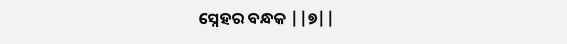ସ୍ନେହର ବନ୍ଧକ ||୭||